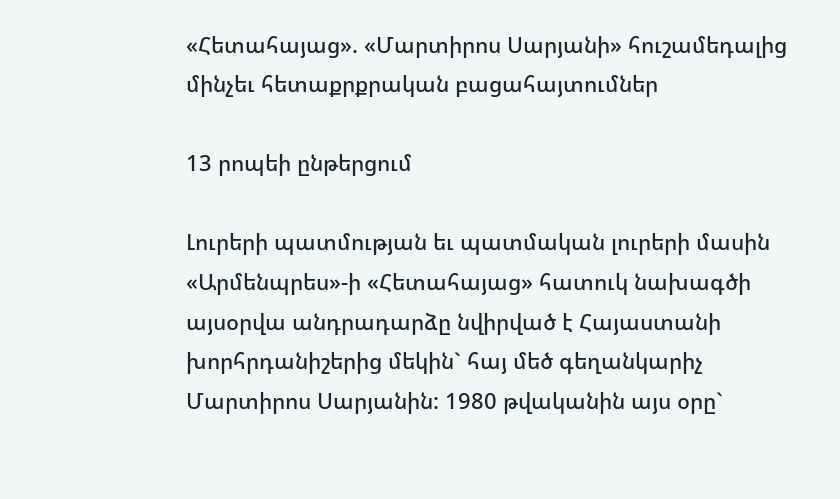«Հետահայաց». «Մարտիրոս Սարյանի» հուշամեդալից մինչեւ հետաքրքրական բացահայտումներ

13 րոպեի ընթերցում

Լուրերի պատմության եւ պատմական լուրերի մասին «Արմենպրես»-ի «Հետահայաց» հատուկ նախագծի այսօրվա անդրադարձը նվիրված է Հայաստանի խորհրդանիշերից մեկին` հայ մեծ գեղանկարիչ Մարտիրոս Սարյանին: 1980 թվականին այս օրը`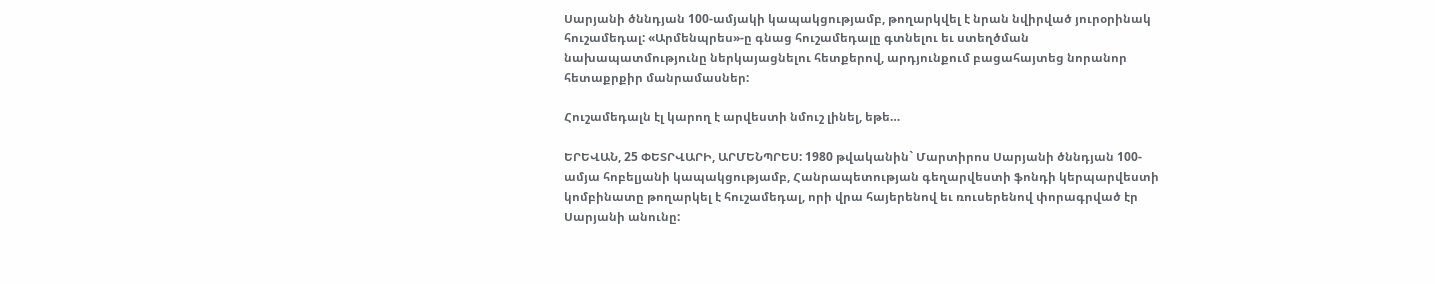Սարյանի ծննդյան 100-ամյակի կապակցությամբ, թողարկվել է նրան նվիրված յուրօրինակ հուշամեդալ: «Արմենպրես»-ը գնաց հուշամեդալը գտնելու եւ ստեղծման նախապատմությունը ներկայացնելու հետքերով, արդյունքում բացահայտեց նորանոր հետաքրքիր մանրամասներ:

Հուշամեդալն էլ կարող է արվեստի նմուշ լինել, եթե…

ԵՐԵՎԱՆ, 25 ՓԵՏՐՎԱՐԻ, ԱՐՄԵՆՊՐԵՍ: 1980 թվականին` Մարտիրոս Սարյանի ծննդյան 100-ամյա հոբելյանի կապակցությամբ, Հանրապետության գեղարվեստի ֆոնդի կերպարվեստի կոմբինատը թողարկել է հուշամեդալ, որի վրա հայերենով եւ ռուսերենով փորագրված էր Սարյանի անունը: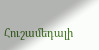Հուշամեդալի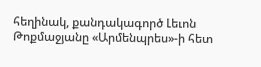հեղինակ, քանդակագործ Լեւոն Թոքմաջյանը «Արմենպրես»-ի հետ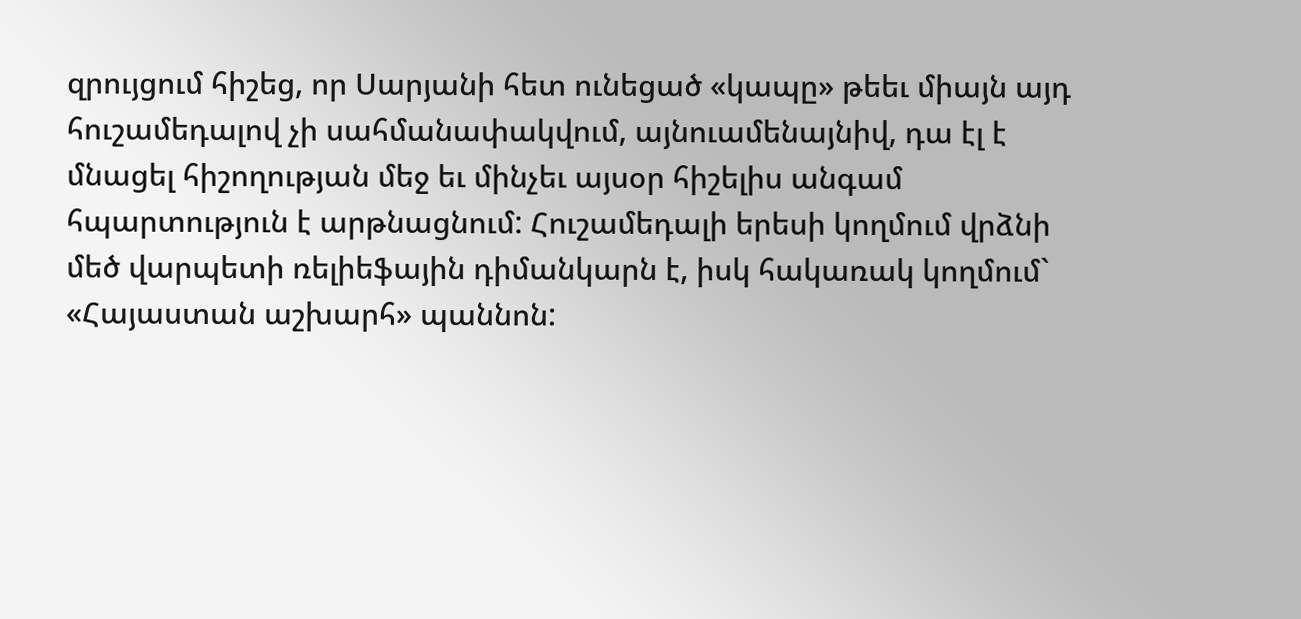զրույցում հիշեց, որ Սարյանի հետ ունեցած «կապը» թեեւ միայն այդ հուշամեդալով չի սահմանափակվում, այնուամենայնիվ, դա էլ է մնացել հիշողության մեջ եւ մինչեւ այսօր հիշելիս անգամ հպարտություն է արթնացնում: Հուշամեդալի երեսի կողմում վրձնի մեծ վարպետի ռելիեֆային դիմանկարն է, իսկ հակառակ կողմում` «Հայաստան աշխարհ» պաննոն: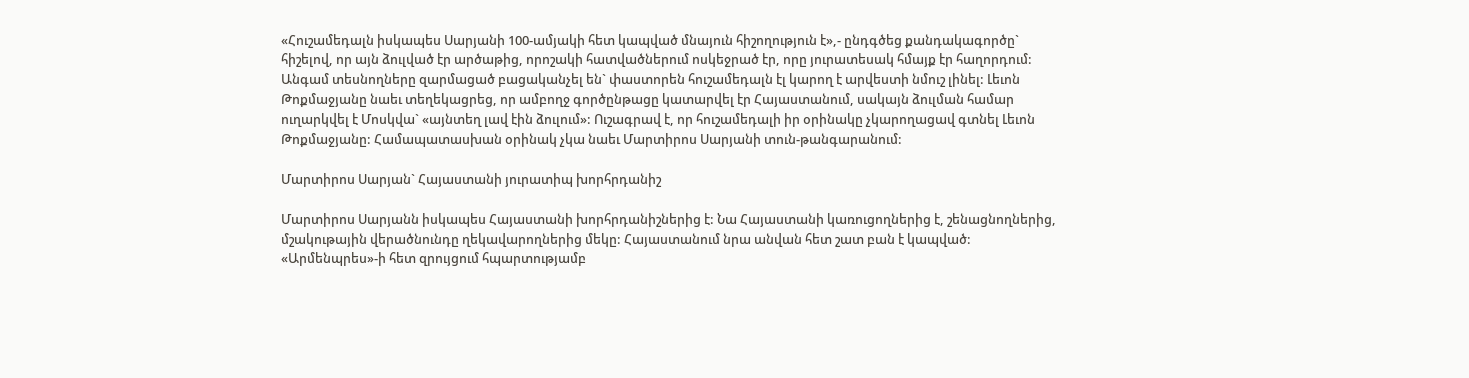«Հուշամեդալն իսկապես Սարյանի 100-ամյակի հետ կապված մնայուն հիշողություն է»,- ընդգծեց քանդակագործը` հիշելով, որ այն ձուլված էր արծաթից, որոշակի հատվածներում ոսկեջրած էր, որը յուրատեսակ հմայք էր հաղորդում: Անգամ տեսնողները զարմացած բացականչել են` փաստորեն հուշամեդալն էլ կարող է արվեստի նմուշ լինել: Լեւոն Թոքմաջյանը նաեւ տեղեկացրեց, որ ամբողջ գործընթացը կատարվել էր Հայաստանում, սակայն ձուլման համար ուղարկվել է Մոսկվա` «այնտեղ լավ էին ձուլում»: Ուշագրավ է, որ հուշամեդալի իր օրինակը չկարողացավ գտնել Լեւոն Թոքմաջյանը: Համապատասխան օրինակ չկա նաեւ Մարտիրոս Սարյանի տուն-թանգարանում:

Մարտիրոս Սարյան` Հայաստանի յուրատիպ խորհրդանիշ

Մարտիրոս Սարյանն իսկապես Հայաստանի խորհրդանիշներից է: Նա Հայաստանի կառուցողներից է, շենացնողներից, մշակութային վերածնունդը ղեկավարողներից մեկը: Հայաստանում նրա անվան հետ շատ բան է կապված: «Արմենպրես»-ի հետ զրույցում հպարտությամբ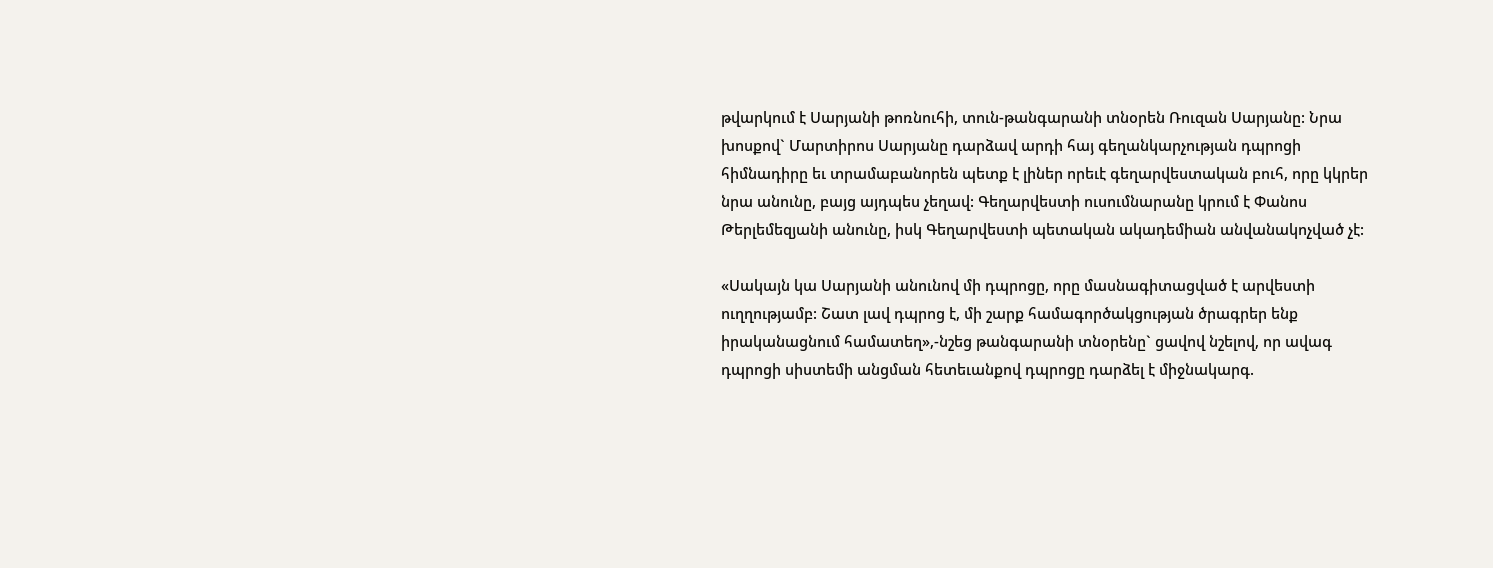թվարկում է Սարյանի թոռնուհի, տուն-թանգարանի տնօրեն Ռուզան Սարյանը: Նրա խոսքով` Մարտիրոս Սարյանը դարձավ արդի հայ գեղանկարչության դպրոցի հիմնադիրը եւ տրամաբանորեն պետք է լիներ որեւէ գեղարվեստական բուհ, որը կկրեր նրա անունը, բայց այդպես չեղավ: Գեղարվեստի ուսումնարանը կրում է Փանոս Թերլեմեզյանի անունը, իսկ Գեղարվեստի պետական ակադեմիան անվանակոչված չէ:

«Սակայն կա Սարյանի անունով մի դպրոցը, որը մասնագիտացված է արվեստի ուղղությամբ: Շատ լավ դպրոց է, մի շարք համագործակցության ծրագրեր ենք իրականացնում համատեղ»,-նշեց թանգարանի տնօրենը` ցավով նշելով, որ ավագ դպրոցի սիստեմի անցման հետեւանքով դպրոցը դարձել է միջնակարգ.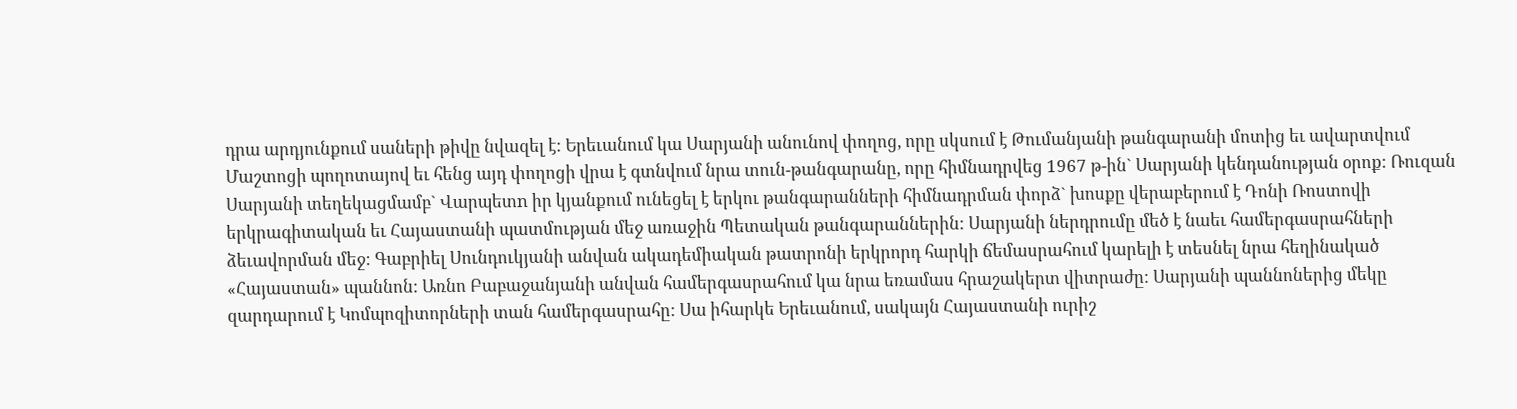դրա արդյունքում սաների թիվը նվազել է: Երեւանում կա Սարյանի անունով փողոց, որը սկսում է Թումանյանի թանգարանի մոտից եւ ավարտվում Մաշտոցի պողոտայով եւ հենց այդ փողոցի վրա է գտնվում նրա տուն-թանգարանը, որը հիմնադրվեց 1967 թ-ին` Սարյանի կենդանության օրոք: Ռուզան Սարյանի տեղեկացմամբ` Վարպետn իր կյանքում ունեցել է երկու թանգարանների հիմնադրման փորձ` խոսքը վերաբերում է Դոնի Ռոստովի երկրագիտական եւ Հայաստանի պատմության մեջ առաջին Պետական թանգարաններին: Սարյանի ներդրումը մեծ է նաեւ համերգասրահների ձեւավորման մեջ: Գաբրիել Սունդուկյանի անվան ակադեմիական թատրոնի երկրորդ հարկի ճեմասրահում կարելի է տեսնել նրա հեղինակած «Հայաստան» պաննոն: Առնո Բաբաջանյանի անվան համերգասրահում կա նրա եռամաս հրաշակերտ վիտրաժը: Սարյանի պաննոներից մեկը զարդարում է Կոմպոզիտորների տան համերգասրահը: Սա իհարկե Երեւանում, սակայն Հայաստանի ուրիշ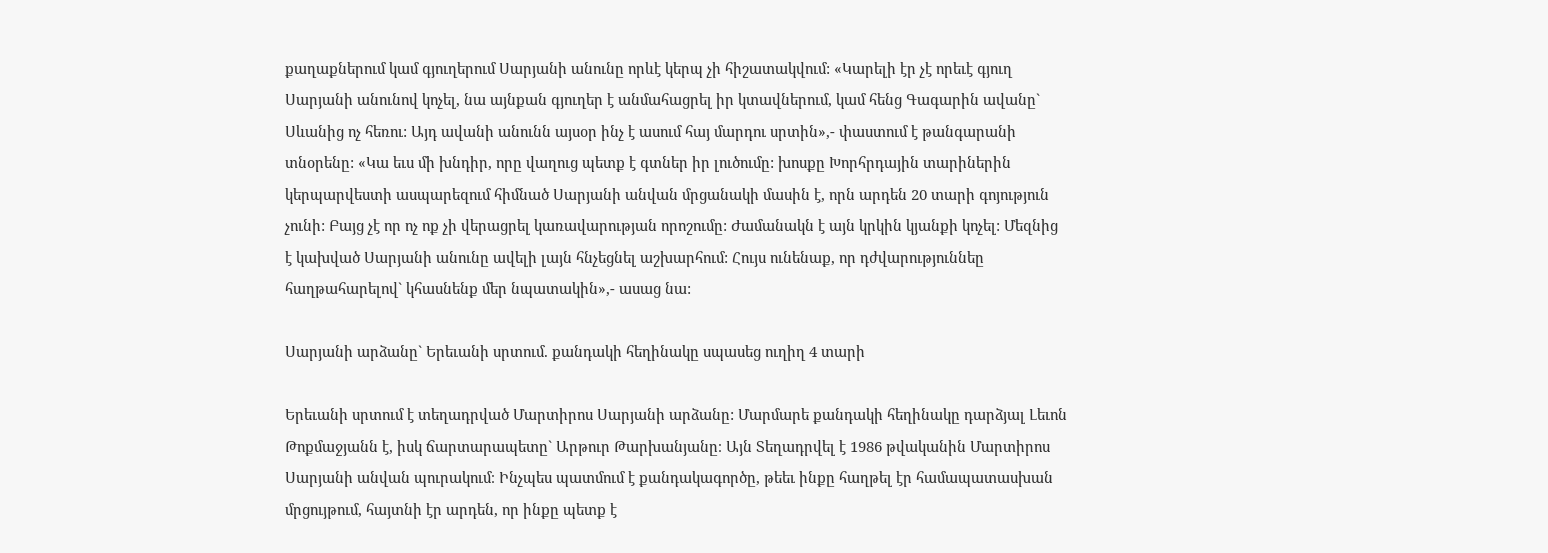քաղաքներում կամ գյուղերում Սարյանի անունը որևէ կերպ չի հիշատակվում: «Կարելի էր չէ որեւէ գյուղ Սարյանի անունով կոչել, նա այնքան գյուղեր է անմահացրել իր կտավներում, կամ հենց Գագարին ավանը` Սևանից ոչ հեռու: Այդ ավանի անունն այսօր ինչ է ասում հայ մարդու սրտին»,- փաստում է թանգարանի տնօրենը: «Կա եւս մի խնդիր, որը վաղուց պետք է գտներ իր լուծումը: խոսքը Խորհրդային տարիներին կերպարվեստի ասպարեզում հիմնած Սարյանի անվան մրցանակի մասին է, որն արդեն 20 տարի գոյություն չունի: Բայց չէ որ ոչ ոք չի վերացրել կառավարության որոշումը: Ժամանակն է այն կրկին կյանքի կոչել: Մեզնից է կախված Սարյանի անունը ավելի լայն հնչեցնել աշխարհում: Հույս ունենաք, որ դժվարություննեը հաղթահարելով` կհասնենք մեր նպատակին»,- ասաց նա:

Սարյանի արձանը` Երեւանի սրտում. քանդակի հեղինակը սպասեց ուղիղ 4 տարի

Երեւանի սրտում է տեղադրված Մարտիրոս Սարյանի արձանը: Մարմարե քանդակի հեղինակը դարձյալ Լեւոն Թոքմաջյանն է, իսկ ճարտարապետը` Արթուր Թարխանյանը։ Այն Տեղադրվել է 1986 թվականին Մարտիրոս Սարյանի անվան պուրակում։ Ինչպես պատմում է քանդակագործը, թեեւ ինքը հաղթել էր համապատասխան մրցույթում, հայտնի էր արդեն, որ ինքը պետք է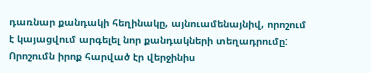դառնար քանդակի հեղինակը, այնուամենայնիվ, որոշում է կայացվում արգելել նոր քանդակների տեղադրումը: Որոշումն իրոք հարված էր վերջինիս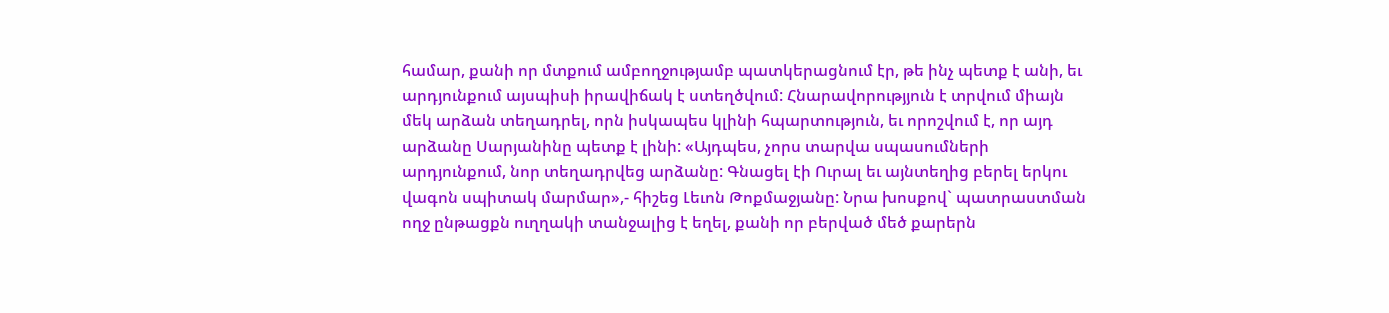համար, քանի որ մտքում ամբողջությամբ պատկերացնում էր, թե ինչ պետք է անի, եւ արդյունքում այսպիսի իրավիճակ է ստեղծվում: Հնարավորությյուն է տրվում միայն մեկ արձան տեղադրել, որն իսկապես կլինի հպարտություն, եւ որոշվում է, որ այդ արձանը Սարյանինը պետք է լինի: «Այդպես, չորս տարվա սպասումների արդյունքում, նոր տեղադրվեց արձանը: Գնացել էի Ուրալ եւ այնտեղից բերել երկու վագոն սպիտակ մարմար»,- հիշեց Լեւոն Թոքմաջյանը: Նրա խոսքով` պատրաստման ողջ ընթացքն ուղղակի տանջալից է եղել, քանի որ բերված մեծ քարերն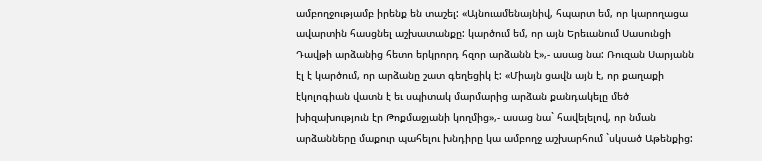ամբողջությամբ իրենք են տաշել: «Այնուամենայնիվ, հպարտ եմ, որ կարողացա ավարտին հասցնել աշխատանքը: կարծում եմ, որ այն Երեւանում Սասունցի Դավթի արձանից հետո երկրորդ հզոր արձանն է»,- ասաց նա: Ռուզան Սարյանն էլ է կարծում, որ արձանը շատ գեղեցիկ է: «Միայն ցավն այն է, որ քաղաքի էկոլոգիան վատն է եւ սպիտակ մարմարից արձան քանդակելը մեծ խիզախություն էր Թոքմաջյանի կողմից»,- ասաց նա` հավելելով, որ նման արձանները մաքուր պահելու խնդիրը կա ամբողջ աշխարհում `սկսած Աթենքից: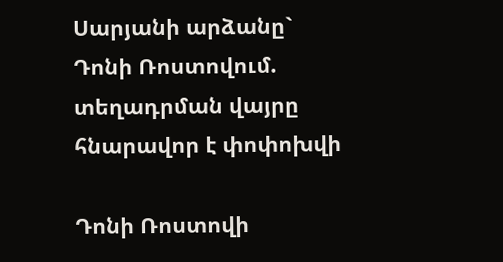Սարյանի արձանը` Դոնի Ռոստովում. տեղադրման վայրը հնարավոր է փոփոխվի

Դոնի Ռոստովի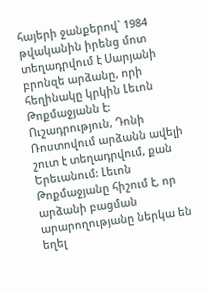հայերի ջանքերով` 1984 թվականին իրենց մոտ տեղադրվում է Սարյանի բրոնզե արձանը, որի հեղինակը կրկին Լեւոն Թոքմաջյանն է: Ուշադրություն, Դոնի Ռոստովում արձանն ավելի շուտ է տեղադրվում, քան Երեւանում: Լեւոն Թոքմաջյանը հիշում է, որ արձանի բացման արարողությանը ներկա են եղել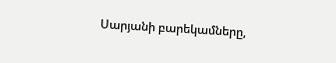Սարյանի բարեկամները,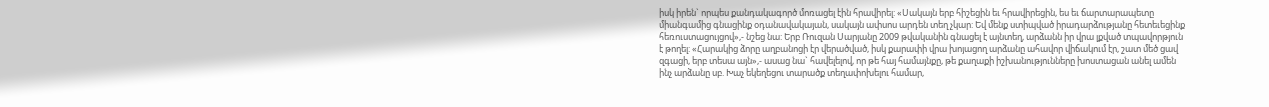իսկ իրեն` որպես քանդակագործ մոռացել էին հրավիրել: «Սակայն երբ հիշեցին եւ հրավիրեցին, ես եւ ճարտարապետը միանգամից գնացինք օդանավակայան, սակայն ափսոս արդեն տեղ չկար: Եվ մենք ստիպված իրադարձությանը հետեւեցինք հեռուստացույցով»,- նշեց նա: Երբ Ռուզան Սարյանը 2009 թվականին գնացել է այնտեղ, արձանն իր վրա լքված տպավորթյուն է թողել: «Հարակից ձորը աղբանոցի էր վերածված, իսկ քարափի վրա խոյացող արձանը ահավոր վիճակում էր, շատ մեծ ցավ զգացի, երբ տեսա այն»,- ասաց նա` հավելելով, որ թե հայ համայնքը, թե քաղաքի իշխանությունները խոստացան անել ամեն ինչ արձանը սբ. Խաչ եկեղեցու տարածք տեղափոխելու համար,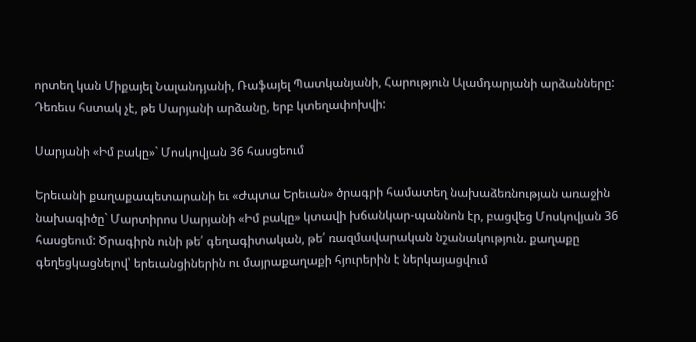որտեղ կան Միքայել Նալանդյանի, Ռաֆայել Պատկանյանի, Հարություն Ալամդարյանի արձանները: Դեռեւս հստակ չէ, թե Սարյանի արձանը, երբ կտեղափոխվի:

Սարյանի «Իմ բակը»` Մոսկովյան 36 հասցեում

Երեւանի քաղաքապետարանի եւ «Ժպտա Երեւան» ծրագրի համատեղ նախաձեռնության առաջին նախագիծը` Մարտիրոս Սարյանի «Իմ բակը» կտավի խճանկար-պաննոն էր, բացվեց Մոսկովյան 36 հասցեում: Ծրագիրն ունի թե՛ գեղագիտական, թե՛ ռազմավարական նշանակություն. քաղաքը գեղեցկացնելով՝ երեւանցիներին ու մայրաքաղաքի հյուրերին է ներկայացվում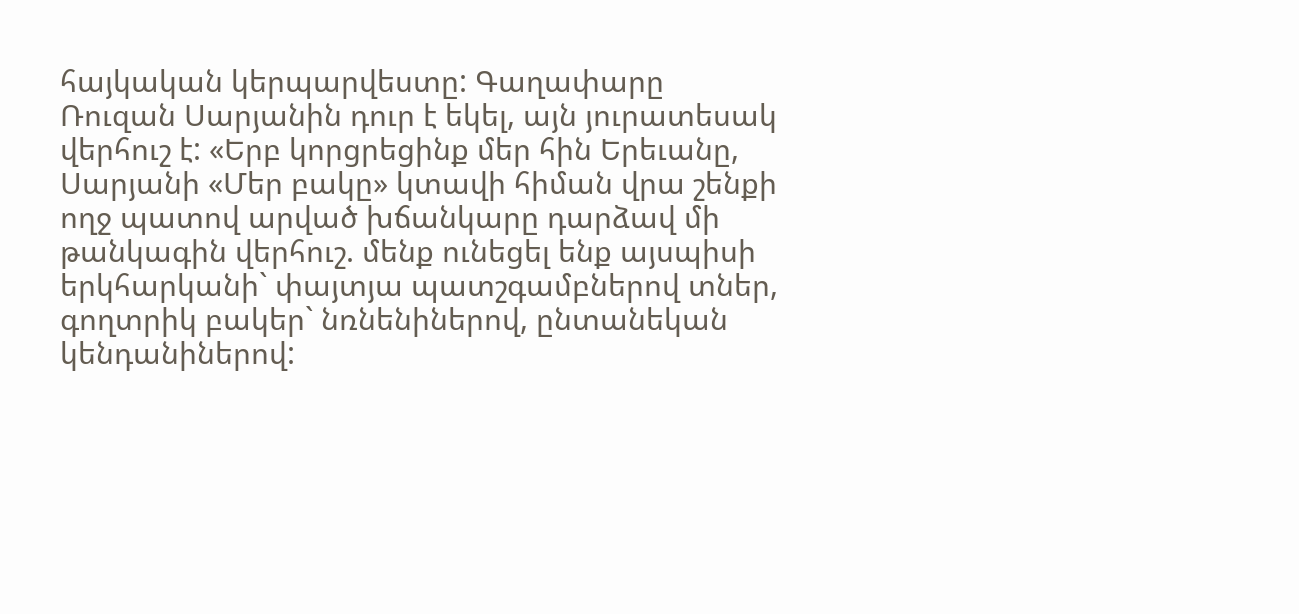հայկական կերպարվեստը: Գաղափարը Ռուզան Սարյանին դուր է եկել, այն յուրատեսակ վերհուշ է: «Երբ կորցրեցինք մեր հին Երեւանը, Սարյանի «Մեր բակը» կտավի հիման վրա շենքի ողջ պատով արված խճանկարը դարձավ մի թանկագին վերհուշ. մենք ունեցել ենք այսպիսի երկհարկանի` փայտյա պատշգամբներով տներ, գողտրիկ բակեր` նռնենիներով, ընտանեկան կենդանիներով: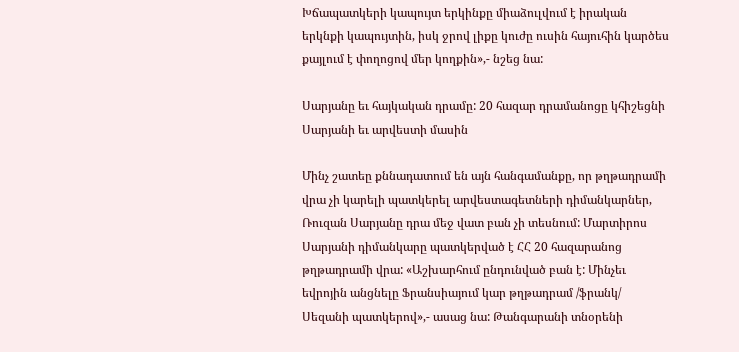Խճապատկերի կապույտ երկինքը միաձուլվում է իրական երկնքի կապույտին, իսկ ջրով լիքը կուժը ուսին հայուհին կարծես քայլում է փողոցով մեր կողքին»,- նշեց նա:

Սարյանը եւ հայկական դրամը: 20 հազար դրամանոցը կհիշեցնի Սարյանի եւ արվեստի մասին

Մինչ շատեը քննադատում են այն հանգամանքը, որ թղթադրամի վրա չի կարելի պատկերել արվեստագետների դիմանկարներ, Ռուզան Սարյանը դրա մեջ վատ բան չի տեսնում: Մարտիրոս Սարյանի դիմանկարը պատկերված է ՀՀ 20 հազարանոց թղթադրամի վրա: «Աշխարհում ընդունված բան է: Մինչեւ եվրոյին անցնելը Ֆրանսիայում կար թղթադրամ /ֆրանկ/ Սեզանի պատկերով»,- ասաց նա: Թանգարանի տնօրենի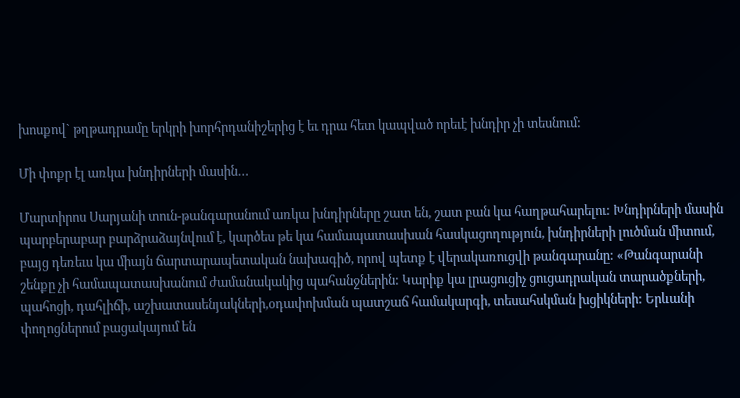խոսքով` թղթադրամը երկրի խորհրդանիշերից է եւ դրա հետ կապված որեւէ խնդիր չի տեսնում:

Մի փոքր էլ առկա խնդիրների մասին…

Մարտիրոս Սարյանի տուն-թանգարանում առկա խնդիրները շատ են, շատ բան կա հաղթահարելու: Խնդիրների մասին պարբերաբար բարձրաձայնվում է, կարծես թե կա համապատասխան հասկացողություն, խնդիրների լուծման միտում, բայց դեռեւս կա միայն ճարտարապետական նախագիծ, որով պետք է վերակառուցվի թանգարանը: «Թանգարանի շենքը չի համապատասխանում ժամանակակից պահանջներին: Կարիք կա լրացուցիչ ցուցադրական տարածքների, պահոցի, դահլիճի, աշխատասենյակների,օդափոխման պատշաճ համակարգի, տեսահսկման խցիկների: Երևանի փողոցներում բացակայում են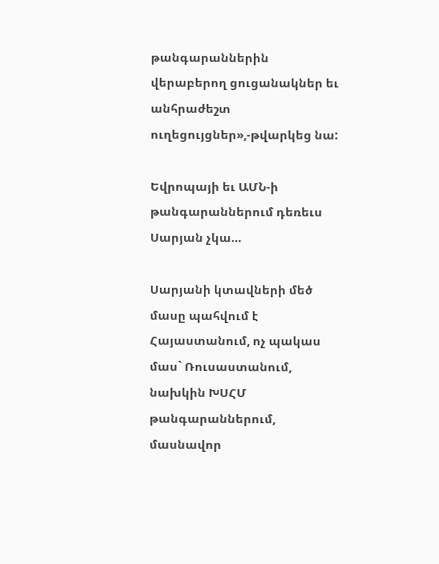թանգարաններին վերաբերող ցուցանակներ եւ անհրաժեշտ ուղեցույցներ»,-թվարկեց նա:

Եվրոպայի եւ ԱՄՆ-ի թանգարաններում դեռեւս Սարյան չկա…

Սարյանի կտավների մեծ մասը պահվում է Հայաստանում, ոչ պակաս մաս` Ռուսաստանում, նախկին ԽՍՀՄ թանգարաններում, մասնավոր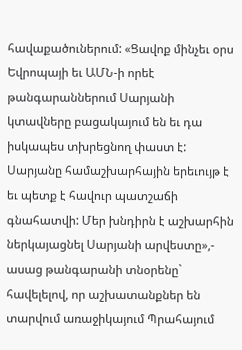հավաքածուներում: «Ցավոք մինչեւ օրս Եվրոպայի եւ ԱՄՆ-ի որեէ թանգարաններում Սարյանի կտավները բացակայում են եւ դա իսկապես տխրեցնող փաստ է: Սարյանը համաշխարհային երեւույթ է եւ պետք է հավուր պատշաճի գնահատվի: Մեր խնդիրն է աշխարհին ներկայացնել Սարյանի արվեստը»,- ասաց թանգարանի տնօրենը` հավելելով, որ աշխատանքներ են տարվում առաջիկայում Պրահայում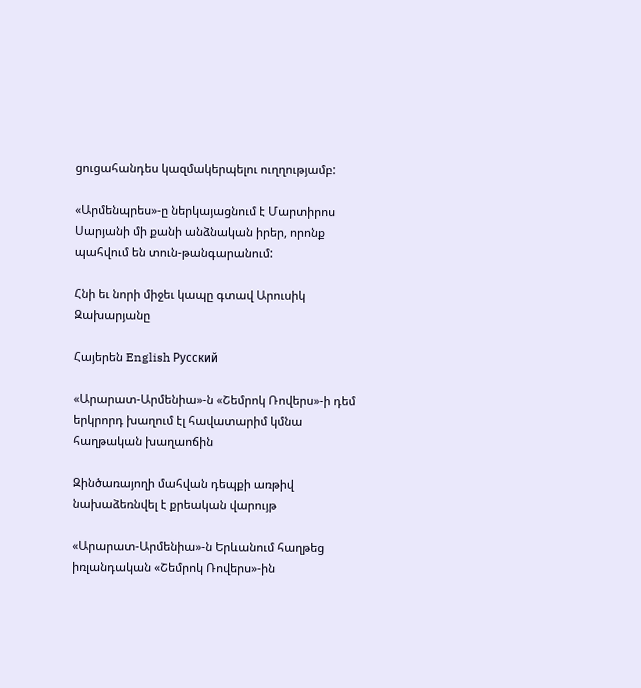ցուցահանդես կազմակերպելու ուղղությամբ:

«Արմենպրես»-ը ներկայացնում է Մարտիրոս Սարյանի մի քանի անձնական իրեր, որոնք պահվում են տուն-թանգարանում:

Հնի եւ նորի միջեւ կապը գտավ Արուսիկ Զախարյանը

Հայերեն English Русский

«Արարատ-Արմենիա»-ն «Շեմրոկ Ռովերս»-ի դեմ երկրորդ խաղում էլ հավատարիմ կմնա հաղթական խաղաոճին

Զինծառայողի մահվան դեպքի առթիվ նախաձեռնվել է քրեական վարույթ

«Արարատ-Արմենիա»-ն Երևանում հաղթեց իռլանդական «Շեմրոկ Ռովերս»-ին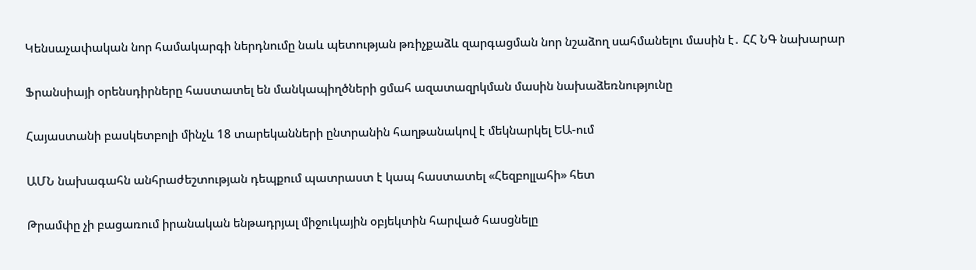Կենսաչափական նոր համակարգի ներդնումը նաև պետության թռիչքաձև զարգացման նոր նշաձող սահմանելու մասին է․ ՀՀ ՆԳ նախարար

Ֆրանսիայի օրենսդիրները հաստատել են մանկապիղծների ցմահ ազատազրկման մասին նախաձեռնությունը

Հայաստանի բասկետբոլի մինչև 18 տարեկանների ընտրանին հաղթանակով է մեկնարկել ԵԱ-ում

ԱՄՆ նախագահն անհրաժեշտության դեպքում պատրաստ է կապ հաստատել «Հեզբոլլահի» հետ

Թրամփը չի բացառում իրանական ենթադրյալ միջուկային օբյեկտին հարված հասցնելը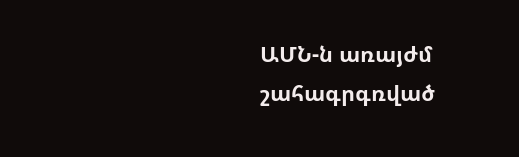ԱՄՆ-ն առայժմ շահագրգռված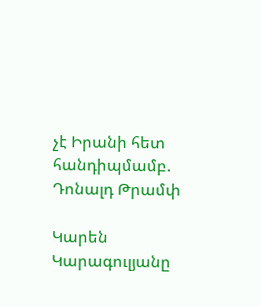չէ Իրանի հետ հանդիպմամբ. Դոնալդ Թրամփ

Կարեն Կարագուլյանը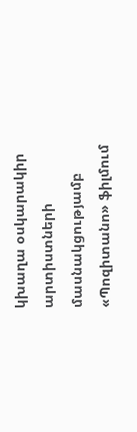կխաղա օսկարակիր արտիստների մասնակցությամբ «Պոզիտանո» ֆիլմում